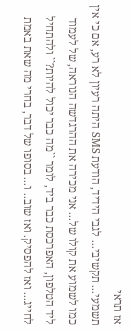אז תראי
תשמעי... תקשיבי... לגבי הידיד, הודעת SMS היתה רעיון לא רע, אם כי אין כמו לשמוע את קולו של... אני מכירה את ההרגדשה הנוראה, של לעמוד ליד הטלפון, האפרכסת כבר ביד, לומר ``מה כבר יכול להיות?`` ולהתחיל לחייג... ואז להפסיק. ואז שוב.. ו... בסופו של דבר, בחרי מה שאת באמת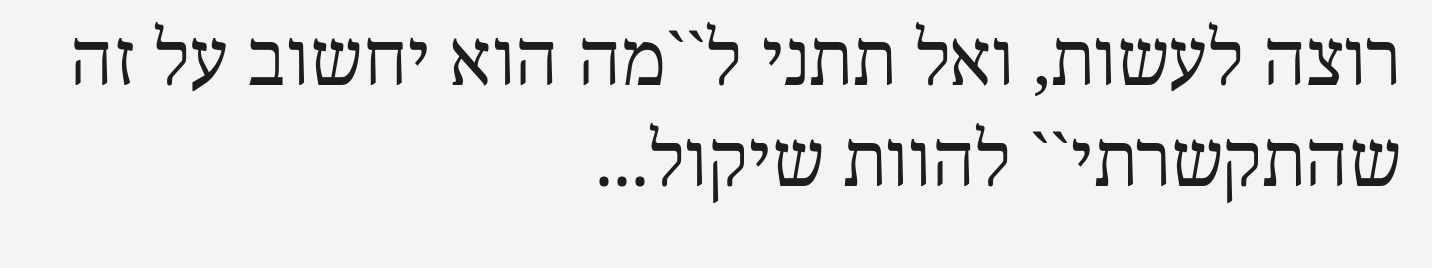רוצה לעשות, ואל תתני ל``מה הוא יחשוב על זה שהתקשרתי`` להוות שיקול...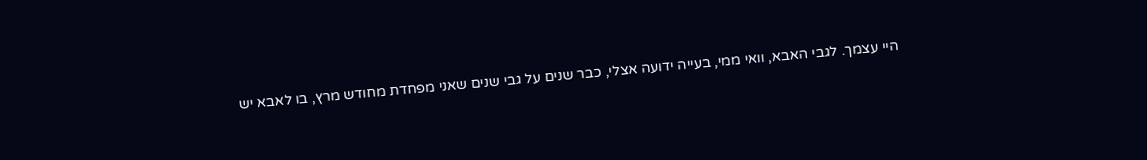היי עצמך. לגבי האבא, וואי ממי, בעייה ידועה אצלי, כבר שנים על גבי שנים שאני מפחדת מחודש מרץ, בו לאבא יש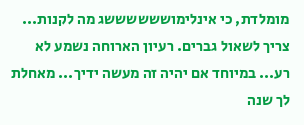מומלדת, כי אינלימוששששששג מה לקנות... צריך לשאול גברים. רעיון הארוחה נשמע לא רע... במיוחד אם יהיה זה מעשה ידיך... מאחלת לך שנה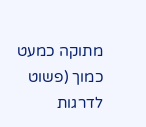מתוקה כמעט כמוך (פשוט לדרגות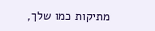מתיקות כמו שלך,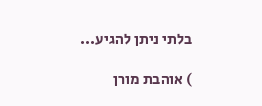בלתי ניתן להגיע...

) אוהבת מורן